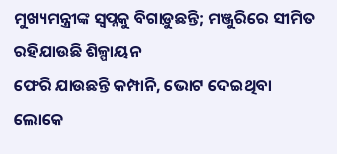ମୁଖ୍ୟମନ୍ତ୍ରୀଙ୍କ ସ୍ବପ୍ନକୁ ବିଗାଡ଼ୁଛନ୍ତି; ମଞ୍ଜୁରିରେ ସୀମିତ ରହିଯାଉଛି ଶିଳ୍ପାୟନ
ଫେରି ଯାଉଛନ୍ତି କମ୍ପାନି, ଭୋଟ ଦେଇଥିବା ଲୋକେ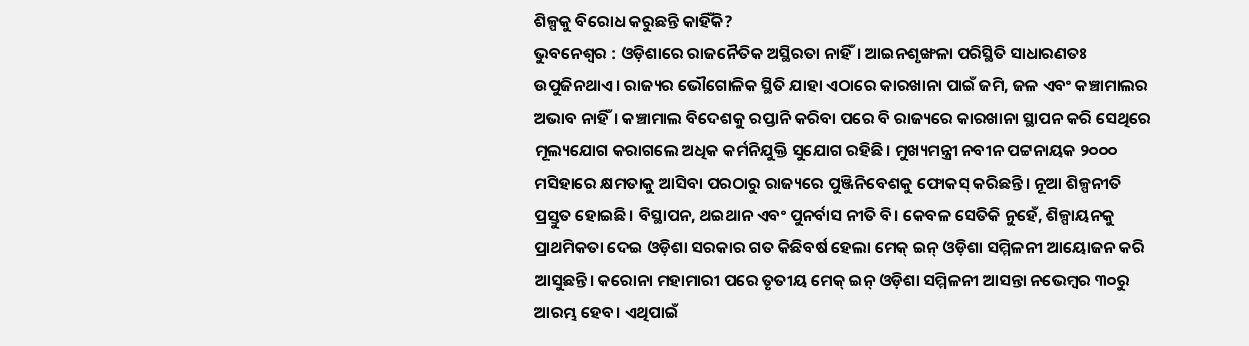ଶିଳ୍ପକୁ ବିରୋଧ କରୁଛନ୍ତି କାହିଁକି?
ଭୁବନେଶ୍ବର : ଓଡ଼ିଶାରେ ରାଜନୈତିକ ଅସ୍ଥିରତା ନାହିଁ। ଆଇନଶୃଙ୍ଖଳା ପରିସ୍ଥିତି ସାଧାରଣତଃ ଉପୁଜିନଥାଏ। ରାଜ୍ୟର ଭୌଗୋଳିକ ସ୍ଥିତି ଯାହା ଏଠାରେ କାରଖାନା ପାଇଁ ଜମି, ଜଳ ଏବଂ କଞ୍ଚାମାଲର ଅଭାବ ନାହିଁ। କଞ୍ଚାମାଲ ବିଦେଶକୁ ରପ୍ତାନି କରିବା ପରେ ବି ରାଜ୍ୟରେ କାରଖାନା ସ୍ଥାପନ କରି ସେଥିରେ ମୂଲ୍ୟଯୋଗ କରାଗଲେ ଅଧିକ କର୍ମନିଯୁକ୍ତି ସୁଯୋଗ ରହିଛି। ମୁଖ୍ୟମନ୍ତ୍ରୀ ନବୀନ ପଟ୍ଟନାୟକ ୨୦୦୦ ମସିହାରେ କ୍ଷମତାକୁ ଆସିବା ପରଠାରୁ ରାଜ୍ୟରେ ପୁଞ୍ଜିନିବେଶକୁ ଫୋକସ୍ କରିଛନ୍ତି। ନୂଆ ଶିଳ୍ପନୀତି ପ୍ରସ୍ତୁତ ହୋଇଛି। ବିସ୍ଥାପନ, ଥଇଥାନ ଏବଂ ପୁନର୍ବାସ ନୀତି ବି। କେବଳ ସେତିକି ନୁହେଁ, ଶିଳ୍ପାୟନକୁ ପ୍ରାଥମିକତା ଦେଇ ଓଡ଼ିଶା ସରକାର ଗତ କିଛିବର୍ଷ ହେଲା ମେକ୍ ଇନ୍ ଓଡ଼ିଶା ସମ୍ମିଳନୀ ଆୟୋଜନ କରି ଆସୁଛନ୍ତି। କରୋନା ମହାମାରୀ ପରେ ତୃତୀୟ ମେକ୍ ଇନ୍ ଓଡ଼ିଶା ସମ୍ମିଳନୀ ଆସନ୍ତା ନଭେମ୍ବର ୩୦ରୁ ଆରମ୍ଭ ହେବ। ଏଥିପାଇଁ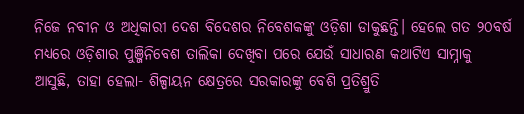ନିଜେ ନବୀନ ଓ ଅଧିକାରୀ ଦେଶ ବିଦେଶର ନିବେଶକଙ୍କୁ ଓଡ଼ିଶା ଡାକୁଛନ୍ତି। ହେଲେ ଗତ ୨୦ବର୍ଷ ମଧ୍ୟରେ ଓଡ଼ିଶାର ପୁଞ୍ଜିନିବେଶ ତାଲିକା ଦେଖିବା ପରେ ଯେଉଁ ସାଧାରଣ କଥାଟିଏ ସାମ୍ନାକୁ ଆସୁଛି, ତାହା ହେଲା- ଶିଳ୍ପାୟନ କ୍ଷେତ୍ରରେ ସରକାରଙ୍କୁ ବେଶି ପ୍ରତିଶ୍ରୁତି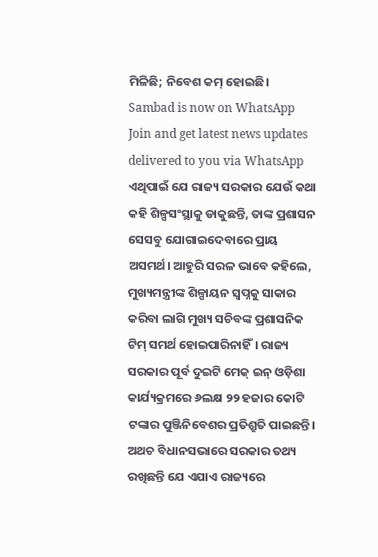ମିଳିଛି; ନିବେଶ କମ୍ ହୋଇଛି।
Sambad is now on WhatsApp
Join and get latest news updates delivered to you via WhatsApp
ଏଥିପାଇଁ ଯେ ରାଜ୍ୟ ସରକାର ଯେଉଁ କଥା କହି ଶିଳ୍ପସଂସ୍ଥାକୁ ଡାକୁଛନ୍ତି, ତାଙ୍କ ପ୍ରଶାସନ ସେସବୁ ଯୋଗାଇଦେବାରେ ପ୍ରାୟ ଅସମର୍ଥ। ଆହୁରି ସରଳ ଭାବେ କହିଲେ, ମୁଖ୍ୟମନ୍ତ୍ରୀଙ୍କ ଶିଳ୍ପାୟନ ସ୍ବପ୍ନକୁ ସାକାର କରିବା ଲାଗି ମୁଖ୍ୟ ସଚିବଙ୍କ ପ୍ରଶାସନିକ ଟିମ୍ ସମର୍ଥ ହୋଇପାରିନାହିଁ। ରାଜ୍ୟ ସରକାର ପୂର୍ବ ଦୁଇଟି ମେକ୍ ଇନ୍ ଓଡ଼ିଶା କାର୍ଯ୍ୟକ୍ରମରେ ୬ଲକ୍ଷ ୨୨ ହଜାର କୋଟି ଟଙ୍କାର ପୁଞ୍ଜିନିବେଶର ପ୍ରତିଶ୍ରୁତି ପାଇଛନ୍ତି। ଅଥଚ ବିଧାନସଭାରେ ସରକାର ତଥ୍ୟ ରଖିଛନ୍ତି ଯେ ଏଯାଏ ରାଜ୍ୟରେ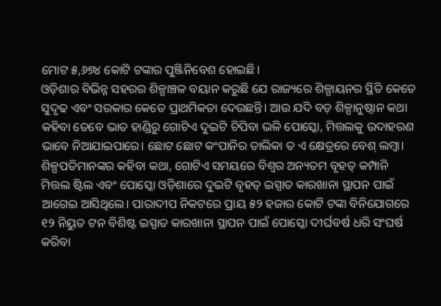ମୋଟ ୫,୬୭୪ କୋଟି ଟଙ୍କାର ପୁଞ୍ଜିନିବେଶ ହୋଇଛି।
ଓଡ଼ିଶାର ବିଭିନ୍ନ ସହରର ଶିଳ୍ପାଞ୍ଚଳ ବୟାନ କରୁଛି ଯେ ରାଜ୍ୟରେ ଶିଳ୍ପାୟନର ସ୍ଥିତି କେତେ ସୁଦୃଢ ଏବଂ ସରକାର କେତେ ପ୍ରାଥମିକତା ଦେଉଛନ୍ତି। ଆଉ ଯଦି ବଡ଼ ଶିଳ୍ପାନୁଷ୍ଠାନ କଥା କହିବା ତେବେ ଭାତ ହାଣ୍ଡିରୁ ଗୋଟିଏ ଦୁଇଟି ଚିପିବା ଭଳି ପୋସ୍କୋ, ମିତ୍ତଲକୁ ଉଦାହରଣ ଭାବେ ନିଆଯାଇପାରେ। ଛୋଟ ଛୋଟ କଂପାନିର ତାଲିକା ତ ଏ କ୍ଷେତ୍ରରେ ବେଶ୍ ଲମ୍ବା।
ଶିଳ୍ପପତିମାନଙ୍କର କହିବା କଥା, ଗୋଟିଏ ସମୟରେ ବିଶ୍ବର ଅନ୍ୟତମ ବୃହତ୍ କମ୍ପାନି ମିତ୍ତଲ ଷ୍ଟିଲ ଏବଂ ପୋସ୍କୋ ଓଡ଼ିଶାରେ ଦୁଇଟି ବୃହତ୍ ଇସ୍ପାତ କାରଖାନା ସ୍ଥାପନ ପାଇଁ ଆଗେଇ ଆସିଥିଲେ। ପାରାଦୀପ ନିକଟରେ ପ୍ରାୟ ୫୨ ହଜାର କୋଟି ଟଙ୍କା ବିନିଯୋଗରେ ୧୨ ନିୟୁତ ଟନ ବିଶିଷ୍ଟ ଇସ୍ପାତ କାରଖାନା ସ୍ଥାପନ ପାଇଁ ପୋସ୍କୋ ଦୀର୍ଘବର୍ଷ ଧରି ସଂଘର୍ଷ କରିବା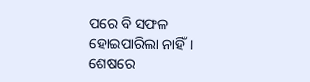ପରେ ବି ସଫଳ ହୋଇପାରିଲା ନାହିଁ। ଶେଷରେ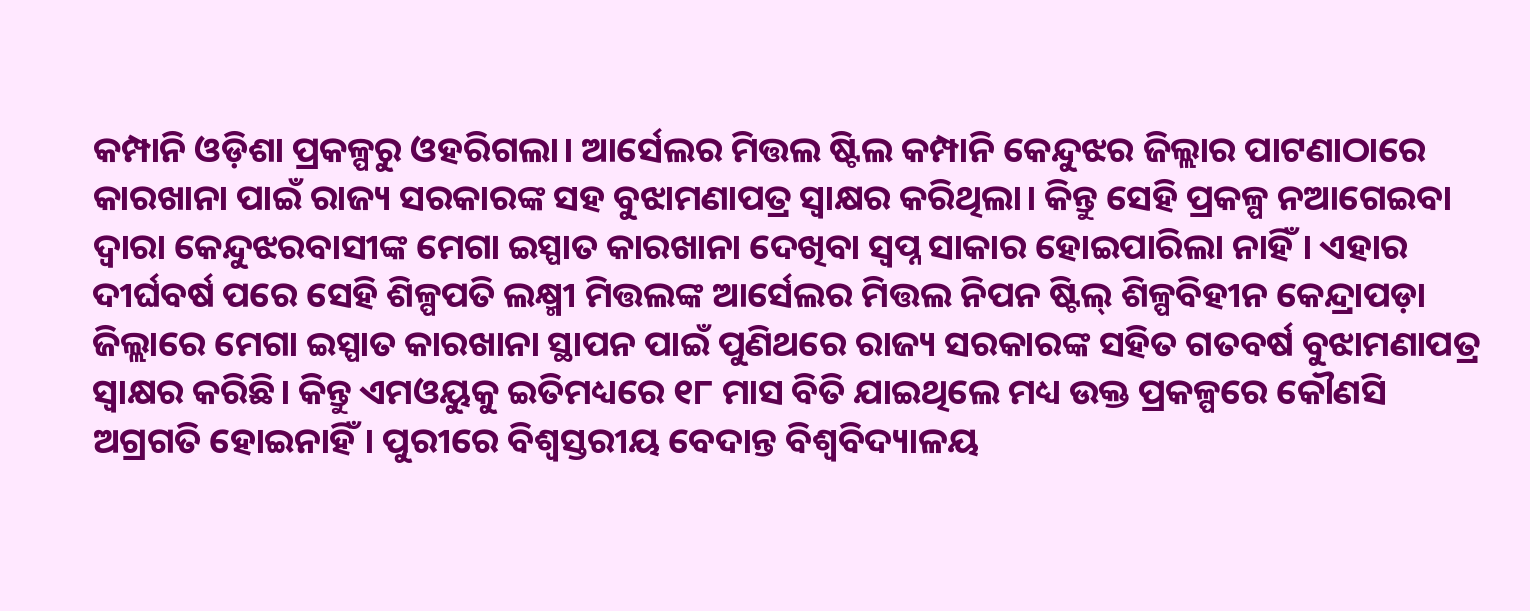କମ୍ପାନି ଓଡ଼ିଶା ପ୍ରକଳ୍ପରୁ ଓହରିଗଲା। ଆର୍ସେଲର ମିତ୍ତଲ ଷ୍ଟିଲ କମ୍ପାନି କେନ୍ଦୁଝର ଜିଲ୍ଲାର ପାଟଣାଠାରେ କାରଖାନା ପାଇଁ ରାଜ୍ୟ ସରକାରଙ୍କ ସହ ବୁଝାମଣାପତ୍ର ସ୍ବାକ୍ଷର କରିଥିଲା। କିନ୍ତୁ ସେହି ପ୍ରକଳ୍ପ ନଆଗେଇବା ଦ୍ବାରା କେନ୍ଦୁଝରବାସୀଙ୍କ ମେଗା ଇସ୍ପାତ କାରଖାନା ଦେଖିବା ସ୍ବପ୍ନ ସାକାର ହୋଇପାରିଲା ନାହିଁ। ଏହାର ଦୀର୍ଘବର୍ଷ ପରେ ସେହି ଶିଳ୍ପପତି ଲକ୍ଷ୍ମୀ ମିତ୍ତଲଙ୍କ ଆର୍ସେଲର ମିତ୍ତଲ ନିପନ ଷ୍ଟିଲ୍ ଶିଳ୍ପବିହୀନ କେନ୍ଦ୍ରାପଡ଼ା ଜିଲ୍ଲାରେ ମେଗା ଇସ୍ପାତ କାରଖାନା ସ୍ଥାପନ ପାଇଁ ପୁଣିଥରେ ରାଜ୍ୟ ସରକାରଙ୍କ ସହିତ ଗତବର୍ଷ ବୁଝାମଣାପତ୍ର ସ୍ବାକ୍ଷର କରିଛି। କିନ୍ତୁ ଏମଓୟୁକୁ ଇତିମଧ୍ୟରେ ୧୮ ମାସ ବିତି ଯାଇଥିଲେ ମଧ୍ୟ ଉକ୍ତ ପ୍ରକଳ୍ପରେ କୌଣସି ଅଗ୍ରଗତି ହୋଇନାହିଁ। ପୁରୀରେ ବିଶ୍ବସ୍ତରୀୟ ବେଦାନ୍ତ ବିଶ୍ବବିଦ୍ୟାଳୟ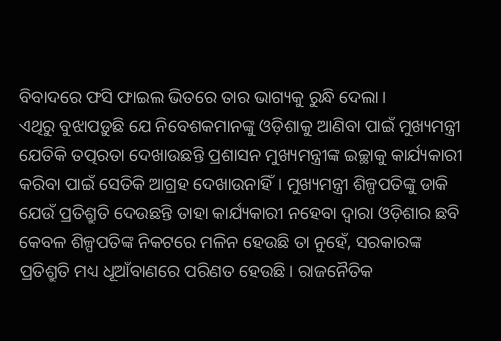ବିବାଦରେ ଫସି ଫାଇଲ ଭିତରେ ତାର ଭାଗ୍ୟକୁ ରୁନ୍ଧି ଦେଲା।
ଏଥିରୁ ବୁଝାପଡ଼ୁଛି ଯେ ନିବେଶକମାନଙ୍କୁ ଓଡ଼ିଶାକୁ ଆଣିବା ପାଇଁ ମୁଖ୍ୟମନ୍ତ୍ରୀ ଯେତିକି ତତ୍ପରତା ଦେଖାଉଛନ୍ତି ପ୍ରଶାସନ ମୁଖ୍ୟମନ୍ତ୍ରୀଙ୍କ ଇଚ୍ଛାକୁ କାର୍ଯ୍ୟକାରୀ କରିବା ପାଇଁ ସେତିକି ଆଗ୍ରହ ଦେଖାଉନାହିଁ। ମୁଖ୍ୟମନ୍ତ୍ରୀ ଶିଳ୍ପପତିଙ୍କୁ ଡାକି ଯେଉଁ ପ୍ରତିଶ୍ରୁତି ଦେଉଛନ୍ତି ତାହା କାର୍ଯ୍ୟକାରୀ ନହେବା ଦ୍ବାରା ଓଡ଼ିଶାର ଛବି କେବଳ ଶିଳ୍ପପତିଙ୍କ ନିକଟରେ ମଳିନ ହେଉଛି ତା ନୁହେଁ, ସରକାରଙ୍କ ପ୍ରତିଶ୍ରୁତି ମଧ୍ୟ ଧୂଆଁବାଣରେ ପରିଣତ ହେଉଛି। ରାଜନୈତିକ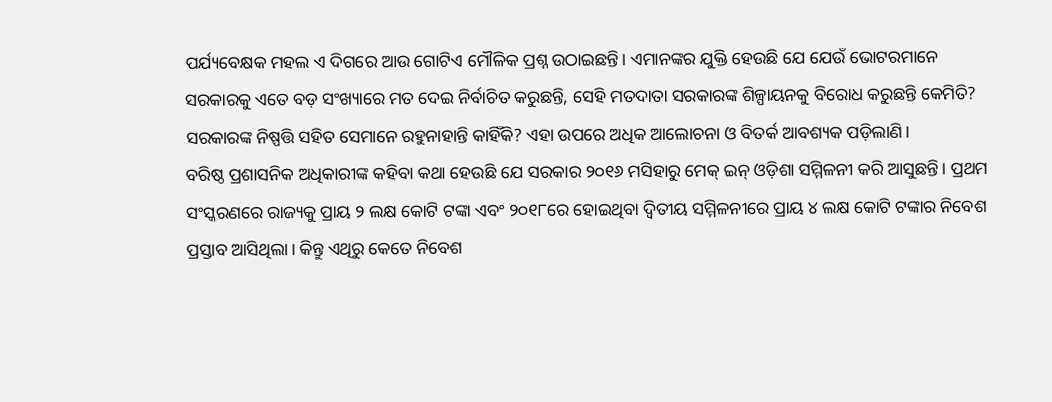ପର୍ଯ୍ୟବେକ୍ଷକ ମହଲ ଏ ଦିଗରେ ଆଉ ଗୋଟିଏ ମୌଳିକ ପ୍ରଶ୍ନ ଉଠାଇଛନ୍ତି। ଏମାନଙ୍କର ଯୁକ୍ତି ହେଉଛି ଯେ ଯେଉଁ ଭୋଟରମାନେ ସରକାରକୁ ଏତେ ବଡ଼ ସଂଖ୍ୟାରେ ମତ ଦେଇ ନିର୍ବାଚିତ କରୁଛନ୍ତି, ସେହି ମତଦାତା ସରକାରଙ୍କ ଶିଳ୍ପାୟନକୁ ବିରୋଧ କରୁଛନ୍ତି କେମିତି? ସରକାରଙ୍କ ନିଷ୍ପତ୍ତି ସହିତ ସେମାନେ ରହୁନାହାନ୍ତି କାହିଁକି? ଏହା ଉପରେ ଅଧିକ ଆଲୋଚନା ଓ ବିତର୍କ ଆବଶ୍ୟକ ପଡ଼ିଲାଣି।
ବରିଷ୍ଠ ପ୍ରଶାସନିକ ଅଧିକାରୀଙ୍କ କହିବା କଥା ହେଉଛି ଯେ ସରକାର ୨୦୧୬ ମସିହାରୁ ମେକ୍ ଇନ୍ ଓଡ଼ିଶା ସମ୍ମିଳନୀ କରି ଆସୁଛନ୍ତି। ପ୍ରଥମ ସଂସ୍କରଣରେ ରାଜ୍ୟକୁ ପ୍ରାୟ ୨ ଲକ୍ଷ କୋଟି ଟଙ୍କା ଏବଂ ୨୦୧୮ରେ ହୋଇଥିବା ଦ୍ବିତୀୟ ସମ୍ମିଳନୀରେ ପ୍ରାୟ ୪ ଲକ୍ଷ କୋଟି ଟଙ୍କାର ନିବେଶ ପ୍ରସ୍ତାବ ଆସିଥିଲା। କିନ୍ତୁ ଏଥିରୁ କେତେ ନିବେଶ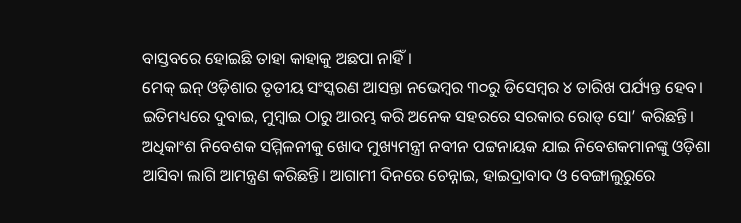ବାସ୍ତବରେ ହୋଇଛି ତାହା କାହାକୁ ଅଛପା ନାହିଁ।
ମେକ୍ ଇନ୍ ଓଡ଼ିଶାର ତୃତୀୟ ସଂସ୍କରଣ ଆସନ୍ତା ନଭେମ୍ବର ୩୦ରୁ ଡିସେମ୍ବର ୪ ତାରିଖ ପର୍ଯ୍ୟନ୍ତ ହେବ। ଇତିମଧ୍ୟରେ ଦୁବାଇ, ମୁମ୍ବାଇ ଠାରୁ ଆରମ୍ଭ କରି ଅନେକ ସହରରେ ସରକାର ରୋଡ୍ ସୋ’ କରିଛନ୍ତି। ଅଧିକାଂଶ ନିବେଶକ ସମ୍ମିଳନୀକୁ ଖୋଦ ମୁଖ୍ୟମନ୍ତ୍ରୀ ନବୀନ ପଟ୍ଟନାୟକ ଯାଇ ନିବେଶକମାନଙ୍କୁ ଓଡ଼ିଶା ଆସିବା ଲାଗି ଆମନ୍ତ୍ରଣ କରିଛନ୍ତି। ଆଗାମୀ ଦିନରେ ଚେନ୍ନାଇ, ହାଇଦ୍ରାବାଦ ଓ ବେଙ୍ଗାଲୁରୁରେ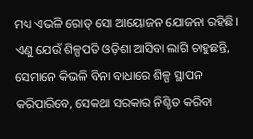ମଧ୍ୟ ଏଭଳି ରୋଡ୍ ସୋ ଆୟୋଜନ ଯୋଜନା ରହିଛି। ଏଣୁ ଯେଉଁ ଶିଳ୍ପପତି ଓଡ଼ିଶା ଆସିବା ଲାଗି ଚାହୁଛନ୍ତି, ସେମାନେ କିଭଳି ବିନା ବାଧାରେ ଶିଳ୍ପ ସ୍ଥାପନ କରିପାରିବେ, ସେକଥା ସରକାର ନିଶ୍ଚିତ କରିବା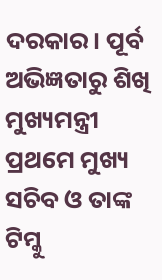ଦରକାର। ପୂର୍ବ ଅଭିଜ୍ଞତାରୁ ଶିଖି ମୁଖ୍ୟମନ୍ତ୍ରୀ ପ୍ରଥମେ ମୁଖ୍ୟ ସଚିବ ଓ ତାଙ୍କ ଟିମ୍କୁ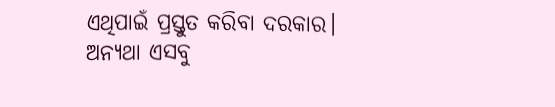ଏଥିପାଇଁ ପ୍ରସ୍ତୁତ କରିବା ଦରକାର। ଅନ୍ୟଥା ଏସବୁ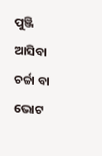ପୁଞ୍ଜି ଆସିବା ଚର୍ଚ୍ଚା ବା ଭୋଟ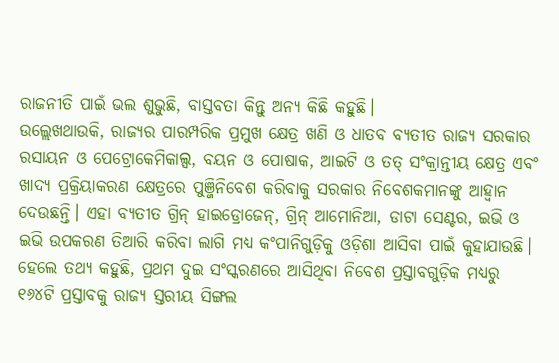ରାଜନୀତି ପାଇଁ ଭଲ ଶୁଭୁଛି, ବାସ୍ତବତା କିନ୍ତୁ ଅନ୍ୟ କିଛି କହୁଛି।
ଉଲ୍ଲେଖଥାଉକି, ରାଜ୍ୟର ପାରମ୍ପରିକ ପ୍ରମୁଖ କ୍ଷେତ୍ର ଖଣି ଓ ଧାତବ ବ୍ୟତୀତ ରାଜ୍ୟ ସରକାର ରସାୟନ ଓ ପେଟ୍ରୋକେମିକାଲ୍ସ, ବୟନ ଓ ପୋଷାକ, ଆଇଟି ଓ ତତ୍ ସଂକ୍ରାନ୍ତୀୟ କ୍ଷେତ୍ର ଏବଂ ଖାଦ୍ୟ ପ୍ରକ୍ରିୟାକରଣ କ୍ଷେତ୍ରରେ ପୁଞ୍ଜିନିବେଶ କରିବାକୁ ସରକାର ନିବେଶକମାନଙ୍କୁ ଆହ୍ବାନ ଦେଉଛନ୍ତି। ଏହା ବ୍ୟତୀତ ଗ୍ରିନ୍ ହାଇଡ୍ରୋଜେନ୍, ଗ୍ରିନ୍ ଆମୋନିଆ, ଡାଟା ସେଣ୍ଟର, ଇଭି ଓ ଇଭି ଉପକରଣ ତିଆରି କରିବା ଲାଗି ମଧ୍ୟ କଂପାନିଗୁଡ଼ିକୁ ଓଡ଼ିଶା ଆସିବା ପାଇଁ କୁହାଯାଉଛି। ହେଲେ ତଥ୍ୟ କହୁଛି, ପ୍ରଥମ ଦୁଇ ସଂସ୍କରଣରେ ଆସିଥିବା ନିବେଶ ପ୍ରସ୍ତାବଗୁଡ଼ିକ ମଧ୍ୟରୁ ୧୬୪ଟି ପ୍ରସ୍ତାବକୁ ରାଜ୍ୟ ସ୍ତରୀୟ ସିଙ୍ଗଲ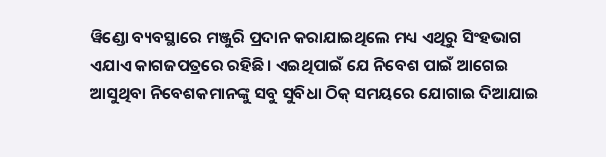ୱିଣ୍ଡୋ ବ୍ୟବସ୍ଥାରେ ମଞ୍ଜୁରି ପ୍ରଦାନ କରାଯାଇଥିଲେ ମଧ୍ୟ ଏଥିରୁ ସିଂହଭାଗ ଏଯାଏ କାଗଜପତ୍ରରେ ରହିଛି। ଏଇଥିପାଇଁ ଯେ ନିବେଶ ପାଇଁ ଆଗେଇ ଆସୁଥିବା ନିବେଶକମାନଙ୍କୁ ସବୁ ସୁବିଧା ଠିକ୍ ସମୟରେ ଯୋଗାଇ ଦିଆଯାଇ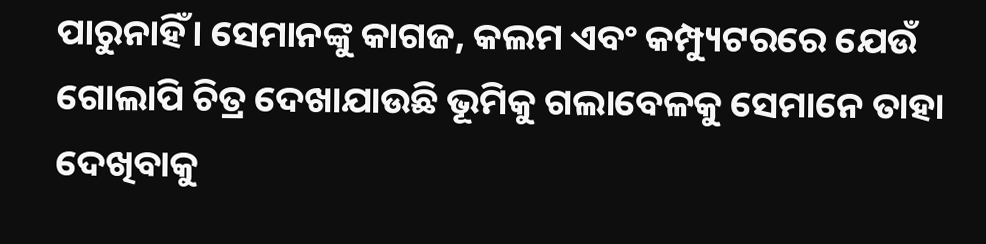ପାରୁନାହିଁ। ସେମାନଙ୍କୁ କାଗଜ, କଲମ ଏବଂ କମ୍ପ୍ୟୁଟରରେ ଯେଉଁ ଗୋଲାପି ଚିତ୍ର ଦେଖାଯାଉଛି ଭୂମିକୁ ଗଲାବେଳକୁ ସେମାନେ ତାହା ଦେଖିବାକୁ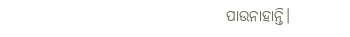ପାଉନାହାନ୍ତି।